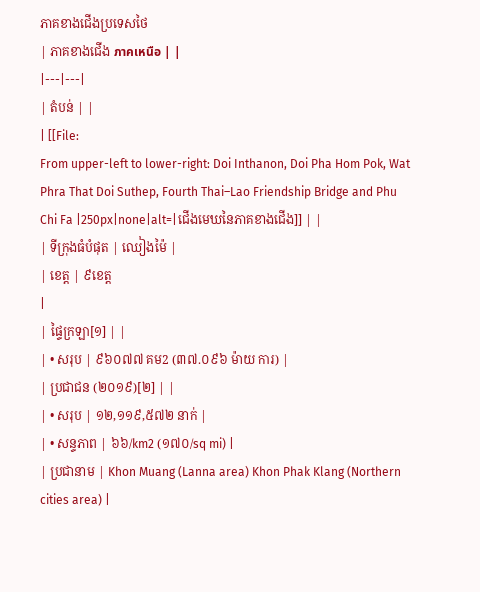ភាគខាងជើងប្រទេសថៃ
| ភាគខាងជើង ภาคเหนือ | |
|---|---|
| តំបន់ | |
| [[File:
From upper-left to lower-right: Doi Inthanon, Doi Pha Hom Pok, Wat Phra That Doi Suthep, Fourth Thai–Lao Friendship Bridge and Phu Chi Fa |250px|none|alt=|ជើងមេឃនៃភាគខាងជើង]] | |
| ទីក្រុងធំបំផុត | ឈៀងម៉ៃ |
| ខេត្ត | ៩ខេត្ត
|
| ផ្ទៃក្រឡា[១] | |
| • សរុប | ៩៦០៧៧ គម2 (៣៧.០៩៦ ម៉ាយ ការ) |
| ប្រជាជន (២០១៩)[២] | |
| • សរុប | ១២,១១៩,៥៧២ នាក់ |
| • សន្ទភាព | ៦៦/km2 (១៧០/sq mi) |
| ប្រជានាម | Khon Muang (Lanna area) Khon Phak Klang (Northern cities area) |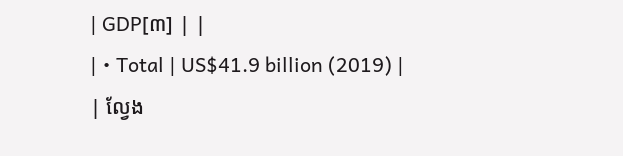| GDP[៣] | |
| • Total | US$41.9 billion (2019) |
| ល្វែង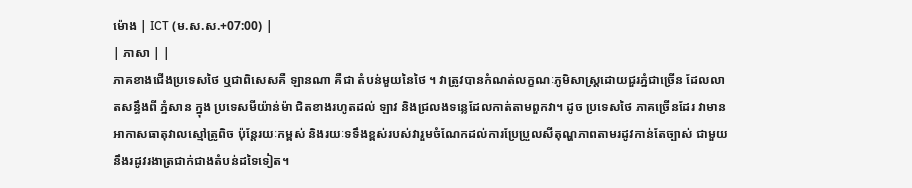ម៉ោង | ICT (ម.ស.ស.+07:00) |
| ភាសា | |
ភាគខាងជើងប្រទេសថៃ ឬជាពិសេសគឺ ឡានណា គឺជា តំបន់មួយនៃថៃ ។ វាត្រូវបានកំណត់លក្ខណៈភូមិសាស្ត្រដោយជួរភ្នំជាច្រើន ដែលលាតសន្ធឹងពី ភ្នំសាន ក្នុង ប្រទេសមីយ៉ាន់ម៉ា ជិតខាងរហូតដល់ ឡាវ និងជ្រលងទន្លេដែលកាត់តាមពួកវា។ ដូច ប្រទេសថៃ ភាគច្រើនដែរ វាមាន អាកាសធាតុវាលស្មៅត្រូពិច ប៉ុន្តែរយៈកម្ពស់ និងរយៈទទឹងខ្ពស់របស់វារួមចំណែកដល់ការប្រែប្រួលសីតុណ្ហភាពតាមរដូវកាន់តែច្បាស់ ជាមួយនឹងរដូវរងាត្រជាក់ជាងតំបន់ដទៃទៀត។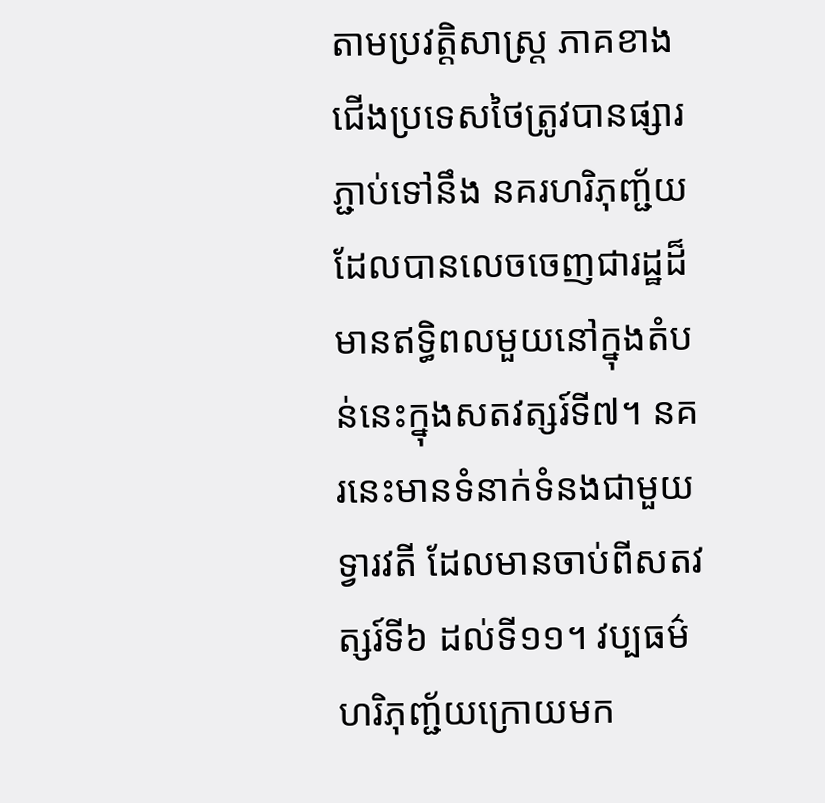តាមប្រវត្តិសាស្ត្រ ភាគខាងជើងប្រទេសថៃត្រូវបានផ្សារភ្ជាប់ទៅនឹង នគរហរិភុញ្ជ័យ ដែលបានលេចចេញជារដ្ឋដ៏មានឥទ្ធិពលមួយនៅក្នុងតំបន់នេះក្នុងសតវត្សរ៍ទី៧។ នគរនេះមានទំនាក់ទំនងជាមួយ ទ្វារវតី ដែលមានចាប់ពីសតវត្សរ៍ទី៦ ដល់ទី១១។ វប្បធម៌ហរិភុញ្ជ័យក្រោយមក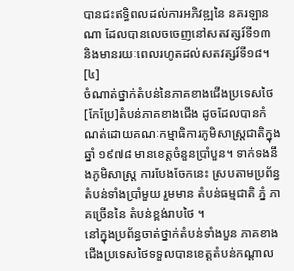បានជះឥទ្ធិពលដល់ការអភិវឌ្ឍនៃ នគរឡានណា ដែលបានលេចចេញនៅសតវត្សរ៍ទី១៣ និងមានរយៈពេលរហូតដល់សតវត្សរ៍ទី១៨។ [៤]
ចំណាត់ថ្នាក់តំបន់នៃភាគខាងជើងប្រទេសថៃ
[កែប្រែ]តំបន់ភាគខាងជើង ដូចដែលបានកំណត់ដោយគណៈកម្មាធិការភូមិសាស្ត្រជាតិក្នុងឆ្នាំ ១៩៧៨ មានខេត្តចំនួនប្រាំបួន។ ទាក់ទងនឹងភូមិសាស្ត្រ ការបែងចែកនេះ ស្របតាមប្រព័ន្ធតំបន់ទាំងប្រាំមួយ រួមមាន តំបន់ធម្មជាតិ ភ្នំ ភាគច្រើននៃ តំបន់ខ្ពង់រាបថៃ ។
នៅក្នុងប្រព័ន្ធចាត់ថ្នាក់តំបន់ទាំងបួន ភាគខាងជើងប្រទេសថៃទទួលបានខេត្តតំបន់កណ្តាល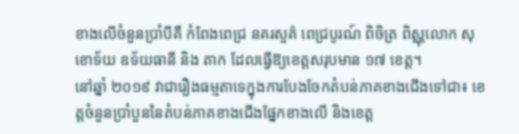ខាងលើចំនួនប្រាំបីគឺ កំពែងពេជ្រ នគរសួគ៌ ពេជ្របូរណ៍ ពិចិត្រ ពិស្ណុលោក សុខោទ័យ ឧទ័យធានី និង តាក ដែលធ្វើឱ្យខេត្តសរុបមាន ១៧ ខេត្ត។
នៅឆ្នាំ ២០១៩ វាជារឿងធម្មតាទេក្នុងការបែងចែកតំបន់ភាគខាងជើងទៅជា៖ ខេត្តចំនួនប្រាំបួននៃតំបន់ភាគខាងជើងផ្នែកខាងលើ និងខេត្ត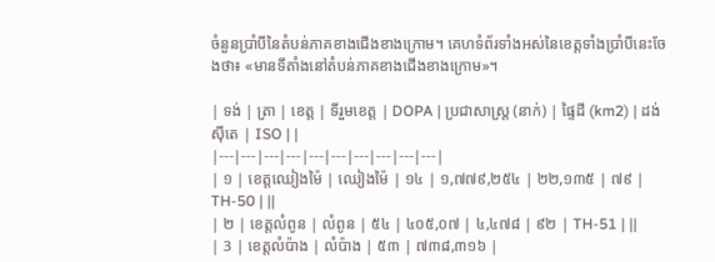ចំនួនប្រាំបីនៃតំបន់ភាគខាងជើងខាងក្រោម។ គេហទំព័រទាំងអស់នៃខេត្តទាំងប្រាំបីនេះចែងថា៖ «មានទីតាំងនៅតំបន់ភាគខាងជើងខាងក្រោម»។

| ទង់ | ត្រា | ខេត្ត | ទីរួមខេត្ត | DOPA | ប្រជាសាស្ត្រ (នាក់) | ផ្ទៃដី (km2) | ដង់ស៊ីតេ | ISO | |
|---|---|---|---|---|---|---|---|---|---|
| ១ | ខេត្តឈៀងម៉ៃ | ឈៀងម៉ៃ | ១៤ | ១,៧៧៩,២៥៤ | ២២,១៣៥ | ៧៩ | TH-50 | ||
| ២ | ខេត្តលំពូន | លំពូន | ៥៤ | ៤០៥,០៧ | ៤,៤៧៨ | ៩២ | TH-51 | ||
| 3 | ខេត្តលំប៉ាង | លំប៉ាង | ៥៣ | ៧៣៨,៣១៦ |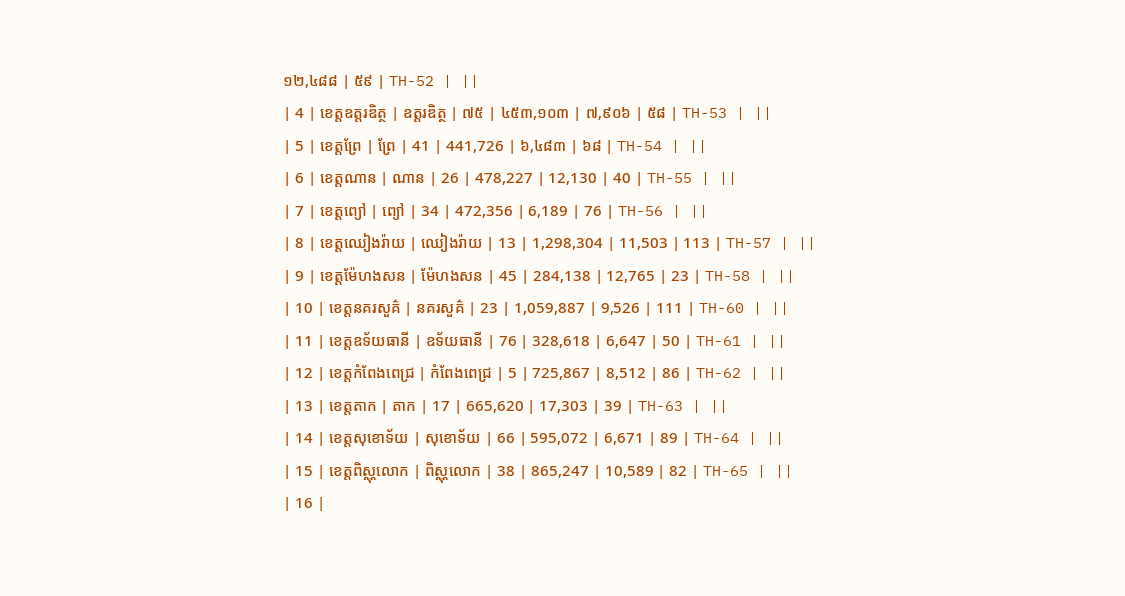១២,៤៨៨ | ៥៩ | TH-52 | ||
| 4 | ខេត្តឧត្តរឌិត្ថ | ឧត្តរឌិត្ថ | ៧៥ | ៤៥៣,១០៣ | ៧,៩០៦ | ៥៨ | TH-53 | ||
| 5 | ខេត្តព្រែ | ព្រែ | 41 | 441,726 | ៦,៤៨៣ | ៦៨ | TH-54 | ||
| 6 | ខេត្តណាន | ណាន | 26 | 478,227 | 12,130 | 40 | TH-55 | ||
| 7 | ខេត្តព្យៅ | ព្យៅ | 34 | 472,356 | 6,189 | 76 | TH-56 | ||
| 8 | ខេត្តឈៀងរ៉ាយ | ឈៀងរ៉ាយ | 13 | 1,298,304 | 11,503 | 113 | TH-57 | ||
| 9 | ខេត្តម៉ែហងសន | ម៉ែហងសន | 45 | 284,138 | 12,765 | 23 | TH-58 | ||
| 10 | ខេត្តនគរសួគ៌ | នគរសួគ៌ | 23 | 1,059,887 | 9,526 | 111 | TH-60 | ||
| 11 | ខេត្តឧទ័យធានី | ឧទ័យធានី | 76 | 328,618 | 6,647 | 50 | TH-61 | ||
| 12 | ខេត្តកំពែងពេជ្រ | កំពែងពេជ្រ | 5 | 725,867 | 8,512 | 86 | TH-62 | ||
| 13 | ខេត្តតាក | តាក | 17 | 665,620 | 17,303 | 39 | TH-63 | ||
| 14 | ខេត្តសុខោទ័យ | សុខោទ័យ | 66 | 595,072 | 6,671 | 89 | TH-64 | ||
| 15 | ខេត្តពិស្ណុលោក | ពិស្ណុលោក | 38 | 865,247 | 10,589 | 82 | TH-65 | ||
| 16 |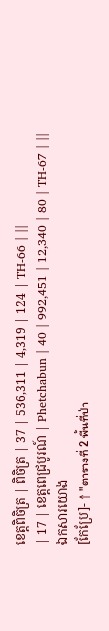ខេត្តពិចិត្រ | ពិចិត្រ | 37 | 536,311 | 4,319 | 124 | TH-66 | ||
| 17 | ខេត្តពេជ្របូរណ៍ | Phetchabun | 40 | 992,451 | 12,340 | 80 | TH-67 | ||
ឯកសារយោង
[កែប្រែ]- ↑ "ตารางที่ 2 พี้นที่ป่า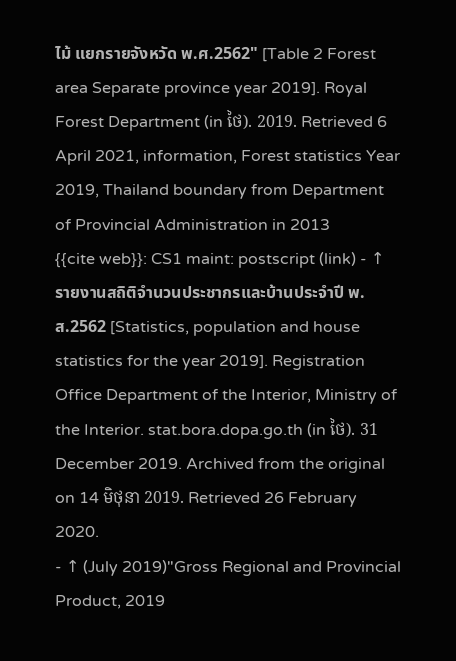ไม้ แยกรายจังหวัด พ.ศ.2562" [Table 2 Forest area Separate province year 2019]. Royal Forest Department (in ថៃ). 2019. Retrieved 6 April 2021, information, Forest statistics Year 2019, Thailand boundary from Department of Provincial Administration in 2013
{{cite web}}: CS1 maint: postscript (link) - ↑ รายงานสถิติจำนวนประชากรและบ้านประจำปี พ.ส.2562 [Statistics, population and house statistics for the year 2019]. Registration Office Department of the Interior, Ministry of the Interior. stat.bora.dopa.go.th (in ថៃ). 31 December 2019. Archived from the original on 14 មិថុនា 2019. Retrieved 26 February 2020.
- ↑ (July 2019)"Gross Regional and Provincial Product, 2019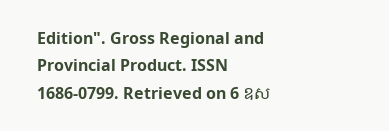Edition". Gross Regional and Provincial Product. ISSN 1686-0799. Retrieved on 6 ឧស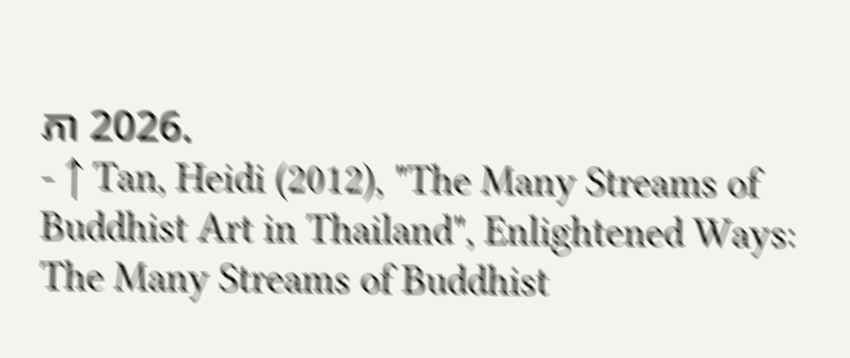ភា 2026.
- ↑ Tan, Heidi (2012), "The Many Streams of Buddhist Art in Thailand", Enlightened Ways: The Many Streams of Buddhist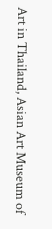Art in Thailand, Asian Art Museum of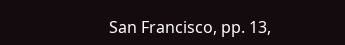San Francisco, pp. 13,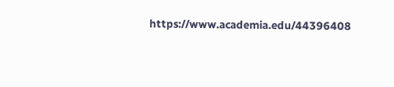https://www.academia.edu/44396408